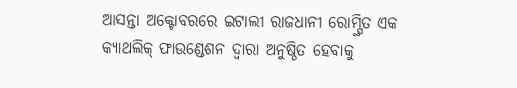ଆସନ୍ତା ଅକ୍ଟୋବରରେ ଇଟାଲୀ ରାଜଧାନୀ ରୋମ୍ସ୍ଥିତ ଏକ କ୍ୟାଥଲିକ୍ ଫାଉଣ୍ଡେଶନ ଦ୍ୱାରା ଅନୁଷ୍ଠିତ ହେବାକୁ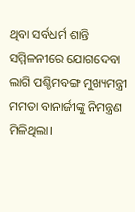ଥିବା ସର୍ବଧର୍ମ ଶାନ୍ତି ସମ୍ମିଳନୀରେ ଯୋଗଦେବା ଲାଗି ପଶ୍ଚିମବଙ୍ଗ ମୁଖ୍ୟମନ୍ତ୍ରୀ ମମତା ବାନାର୍ଜୀଙ୍କୁ ନିମନ୍ତ୍ରଣ ମିଳିଥିଲା।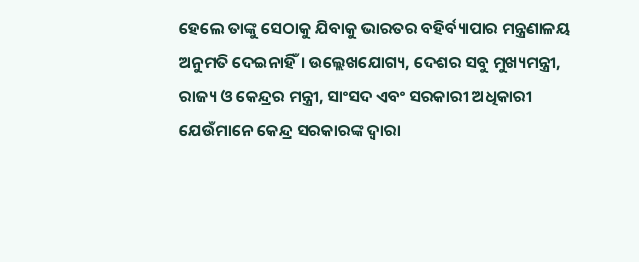ହେଲେ ତାଙ୍କୁ ସେଠାକୁ ଯିବାକୁ ଭାରତର ବହିର୍ବ୍ୟାପାର ମନ୍ତ୍ରଣାଳୟ ଅନୁମତି ଦେଇନାହିଁ। ଉଲ୍ଲେଖଯୋଗ୍ୟ, ଦେଶର ସବୁ ମୁଖ୍ୟମନ୍ତ୍ରୀ, ରାଜ୍ୟ ଓ କେନ୍ଦ୍ରର ମନ୍ତ୍ରୀ, ସାଂସଦ ଏବଂ ସରକାରୀ ଅଧିକାରୀ ଯେଉଁମାନେ କେନ୍ଦ୍ର ସରକାରଙ୍କ ଦ୍ୱାରା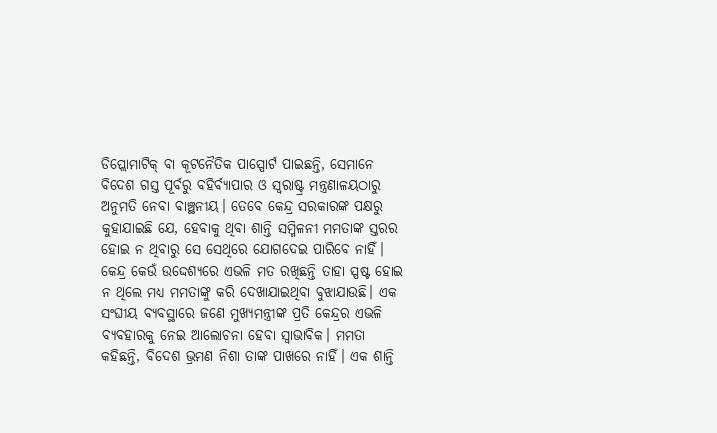ଡିପ୍ଲୋମାଟିକ୍ ବା କୂଟନୈତିକ ପାସ୍ପୋର୍ଟ ପାଇଛନ୍ତି, ସେମାନେ ବିଦେଶ ଗସ୍ତ ପୂର୍ବରୁ ବହିର୍ବ୍ୟାପାର ଓ ସ୍ବରାଷ୍ଟ୍ର ମନ୍ତ୍ରଣାଳୟଠାରୁ ଅନୁମତି ନେବା ବାଞ୍ଛନୀୟ। ତେବେ କେନ୍ଦ୍ର ସରକାରଙ୍କ ପକ୍ଷରୁ କୁହାଯାଇଛି ଯେ, ହେବାକୁ ଥିବା ଶାନ୍ତି ସମ୍ମିଳନୀ ମମତାଙ୍କ ସ୍ତରର ହୋଇ ନ ଥିବାରୁ ସେ ସେଥିରେ ଯୋଗଦେଇ ପାରିବେ ନାହିଁ। କେନ୍ଦ୍ର କେଉଁ ଉଦ୍ଦେଶ୍ୟରେ ଏଭଳି ମତ ରଖିଛନ୍ତି ତାହା ସ୍ପଷ୍ଟ ହୋଇ ନ ଥିଲେ ମଧ୍ୟ ମମତାଙ୍କୁ କରି ଦେଖାଯାଇଥିବା ବୁଝାଯାଉଛି। ଏକ ସଂଘୀୟ ବ୍ୟବସ୍ଥାରେ ଜଣେ ମୁଖ୍ୟମନ୍ତ୍ରୀଙ୍କ ପ୍ରତି କେନ୍ଦ୍ରର ଏଭଳି ବ୍ୟବହାରକୁ ନେଇ ଆଲୋଚନା ହେବା ସ୍ବାଭାବିକ। ମମତା କହିଛନ୍ତି, ବିଦେଶ ଭ୍ରମଣ ନିଶା ତାଙ୍କ ପାଖରେ ନାହିଁ। ଏକ ଶାନ୍ତି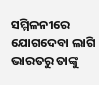ସମ୍ମିଳନୀରେ ଯୋଗଦେବା ଲାଗି ଭାରତରୁ ତାଙ୍କୁ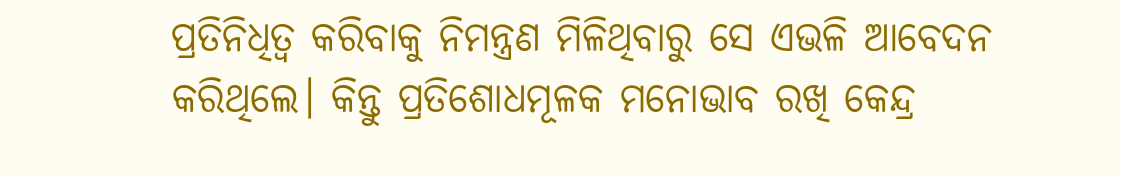ପ୍ରତିନିଧିତ୍ୱ କରିବାକୁ ନିମନ୍ତ୍ରଣ ମିଳିଥିବାରୁ ସେ ଏଭଳି ଆବେଦନ କରିଥିଲେ। କିନ୍ତୁ ପ୍ରତିଶୋଧମୂଳକ ମନୋଭାବ ରଖି କେନ୍ଦ୍ର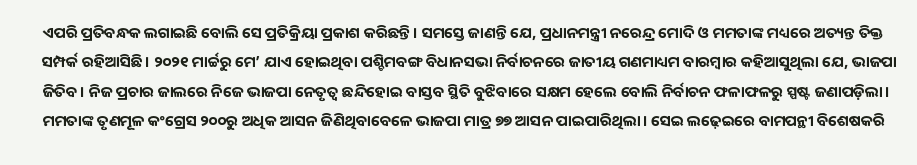ଏପରି ପ୍ରତିବନ୍ଧକ ଲଗାଇଛି ବୋଲି ସେ ପ୍ରତିକ୍ରିୟା ପ୍ରକାଶ କରିଛନ୍ତି। ସମସ୍ତେ ଜାଣନ୍ତି ଯେ, ପ୍ରଧାନମନ୍ତ୍ରୀ ନରେନ୍ଦ୍ର ମୋଦି ଓ ମମତାଙ୍କ ମଧ୍ୟରେ ଅତ୍ୟନ୍ତ ତିକ୍ତ ସମ୍ପର୍କ ରହିଆସିଛି। ୨୦୨୧ ମାର୍ଚ୍ଚରୁ ମେ’ ଯାଏ ହୋଇଥିବା ପଶ୍ଚିମବଙ୍ଗ ବିଧାନସଭା ନିର୍ବାଚନରେ ଜାତୀୟ ଗଣମାଧ୍ୟମ ବାରମ୍ବାର କହିଆସୁଥିଲା ଯେ, ଭାଜପା ଜିତିବ। ନିଜ ପ୍ରଚାର ଜାଲରେ ନିଜେ ଭାଜପା ନେତୃତ୍ୱ ଛନ୍ଦିହୋଇ ବାସ୍ତବ ସ୍ଥିତି ବୁଝିବାରେ ସକ୍ଷମ ହେଲେ ବୋଲି ନିର୍ବାଚନ ଫଳାଫଳରୁ ସ୍ପଷ୍ଟ ଜଣାପଡ଼ିଲା। ମମତାଙ୍କ ତୃଣମୂଳ କଂଗ୍ରେସ ୨୦୦ରୁ ଅଧିକ ଆସନ ଜିଣିଥିବାବେଳେ ଭାଜପା ମାତ୍ର ୭୭ ଆସନ ପାଇପାରିଥିଲା। ସେଇ ଲଢ଼େଇରେ ବାମପନ୍ଥୀ ବିଶେଷକରି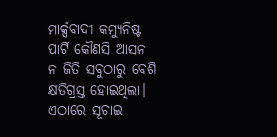ମାର୍କ୍ସବାଦୀ କମ୍ୟୁନିଷ୍ଟ ପାର୍ଟି କୌଣସି ଆସନ ନ ଜିତି ସବୁଠାରୁ ବେଶି କ୍ଷତିଗ୍ରସ୍ତ ହୋଇଥିଲା।
ଏଠାରେ ସୂଚାଇ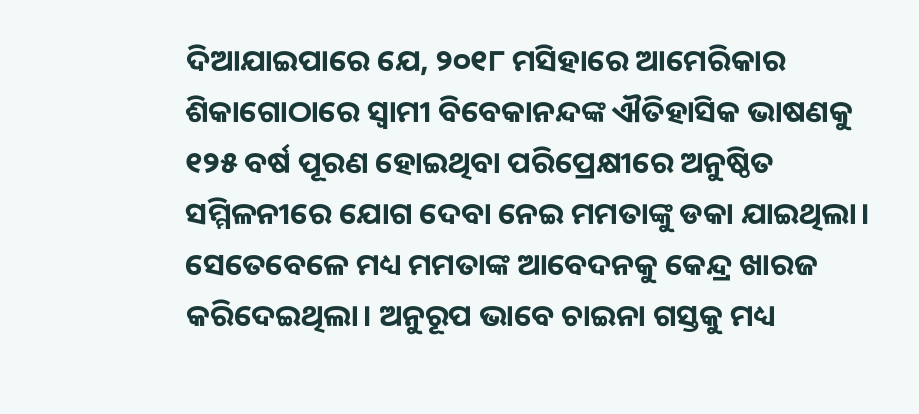ଦିଆଯାଇପାରେ ଯେ, ୨୦୧୮ ମସିହାରେ ଆମେରିକାର ଶିକାଗୋଠାରେ ସ୍ବାମୀ ବିବେକାନନ୍ଦଙ୍କ ଐତିହାସିକ ଭାଷଣକୁ ୧୨୫ ବର୍ଷ ପୂରଣ ହୋଇଥିବା ପରିପ୍ରେକ୍ଷୀରେ ଅନୁଷ୍ଠିତ ସମ୍ମିଳନୀରେ ଯୋଗ ଦେବା ନେଇ ମମତାଙ୍କୁ ଡକା ଯାଇଥିଲା। ସେତେବେଳେ ମଧ୍ୟ ମମତାଙ୍କ ଆବେଦନକୁ କେନ୍ଦ୍ର ଖାରଜ କରିଦେଇଥିଲା। ଅନୁରୂପ ଭାବେ ଚାଇନା ଗସ୍ତକୁ ମଧ୍ୟ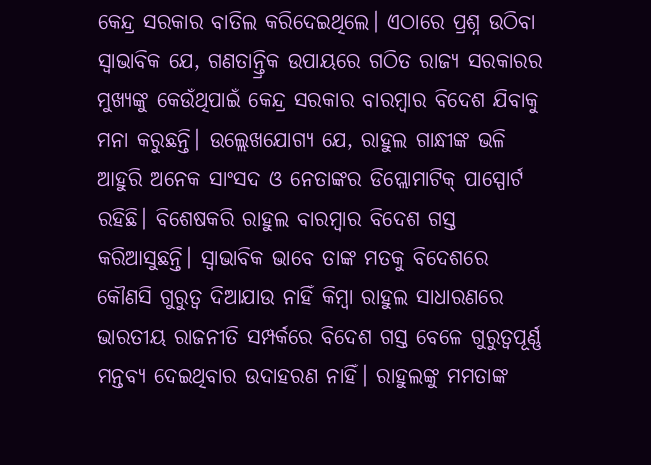କେନ୍ଦ୍ର ସରକାର ବାତିଲ କରିଦେଇଥିଲେ। ଏଠାରେ ପ୍ରଶ୍ନ ଉଠିବା ସ୍ବାଭାବିକ ଯେ, ଗଣତାନ୍ତ୍ରିକ ଉପାୟରେ ଗଠିତ ରାଜ୍ୟ ସରକାରର ମୁଖ୍ୟଙ୍କୁ କେଉଁଥିପାଇଁ କେନ୍ଦ୍ର ସରକାର ବାରମ୍ବାର ବିଦେଶ ଯିବାକୁ ମନା କରୁଛନ୍ତି। ଉଲ୍ଲେଖଯୋଗ୍ୟ ଯେ, ରାହୁଲ ଗାନ୍ଧୀଙ୍କ ଭଳି ଆହୁରି ଅନେକ ସାଂସଦ ଓ ନେତାଙ୍କର ଡିପ୍ଲୋମାଟିକ୍ ପାସ୍ପୋର୍ଟ ରହିଛି। ବିଶେଷକରି ରାହୁଲ ବାରମ୍ବାର ବିଦେଶ ଗସ୍ତ କରିଆସୁଛନ୍ତି। ସ୍ବାଭାବିକ ଭାବେ ତାଙ୍କ ମତକୁ ବିଦେଶରେ କୌଣସି ଗୁରୁତ୍ୱ ଦିଆଯାଉ ନାହିଁ କିମ୍ବା ରାହୁଲ ସାଧାରଣରେ ଭାରତୀୟ ରାଜନୀତି ସମ୍ପର୍କରେ ବିଦେଶ ଗସ୍ତ ବେଳେ ଗୁରୁତ୍ୱପୂର୍ଣ୍ଣ ମନ୍ତବ୍ୟ ଦେଇଥିବାର ଉଦାହରଣ ନାହିଁ। ରାହୁଲଙ୍କୁ ମମତାଙ୍କ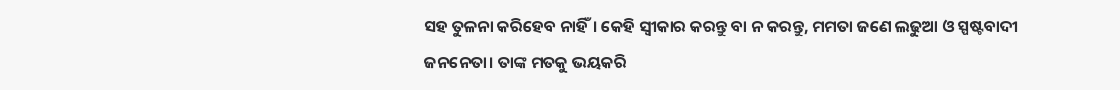ସହ ତୁଳନା କରିହେବ ନାହିଁ। କେହି ସ୍ବୀକାର କରନ୍ତୁ ବା ନ କରନ୍ତୁ, ମମତା ଜଣେ ଲଢୁଆ ଓ ସ୍ପଷ୍ଟବାଦୀ ଜନନେତା। ତାଙ୍କ ମତକୁ ଭୟକରି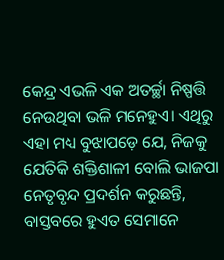କେନ୍ଦ୍ର ଏଭଳି ଏକ ଅତର୍ଚ୍ଛା ନିଷ୍ପତ୍ତି ନେଉଥିବା ଭଳି ମନେହୁଏ। ଏଥିରୁ ଏହା ମଧ୍ୟ ବୁଝାପଡ଼େ ଯେ, ନିଜକୁ ଯେତିକି ଶକ୍ତିଶାଳୀ ବୋଲି ଭାଜପା ନେତୃବୃନ୍ଦ ପ୍ରଦର୍ଶନ କରୁଛନ୍ତି, ବାସ୍ତବରେ ହୁଏତ ସେମାନେ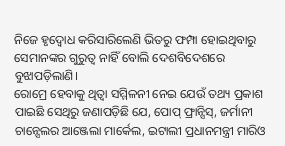ନିଜେ ହୃଦ୍ବୋଧ କରିସାରିଲେଣି ଭିତରୁ ଫମ୍ପା ହୋଇଥିବାରୁ ସେମାନଙ୍କର ଗୁରୁତ୍ୱ ନାହିଁ ବୋଲି ଦେଶବିଦେଶରେ ବୁଝାପଡ଼ିଲାଣି।
ରୋମ୍ରେ ହେବାକୁ ଥିତ୍ବା ସମ୍ମିଳନୀ ନେଇ ଯେଉଁ ତଥ୍ୟ ପ୍ରକାଶ ପାଇଛି ସେଥିରୁ ଜଣାପଡ଼ିଛି ଯେ, ପୋପ୍ ଫ୍ରାନ୍ସିସ୍, ଜର୍ମାନୀ ଚାନ୍ସେଲର ଆଞ୍ଜେଲା ମାର୍କେଲ, ଇଟାଲୀ ପ୍ରଧାନମନ୍ତ୍ରୀ ମାରିଓ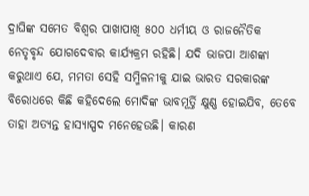ଦ୍ରାଘିଙ୍କ ସମେତ ବିଶ୍ୱର ପାଖାପାଖି ୫୦୦ ଧର୍ମୀୟ ଓ ରାଜନୈତିକ ନେତୃବୃନ୍ଦ ଯୋଗଦେବାର କାର୍ଯ୍ୟକ୍ରମ ରହିଛି। ଯଦି ଭାଜପା ଆଶଙ୍କା କରୁଥାଏ ଯେ, ମମତା ସେହି ସମ୍ମିଳନୀକୁ ଯାଇ ଭାରତ ସରକାରଙ୍କ ବିରୋଧରେ କିଛି କହିଦେଲେ ମୋଦିଙ୍କ ଭାବମୂର୍ତ୍ତି କ୍ଷୁଣ୍ଣ ହୋଇଯିବ, ତେବେ ତାହା ଅତ୍ୟନ୍ତ ହାସ୍ୟାସ୍ପଦ ମନେହେଉଛି। କାରଣ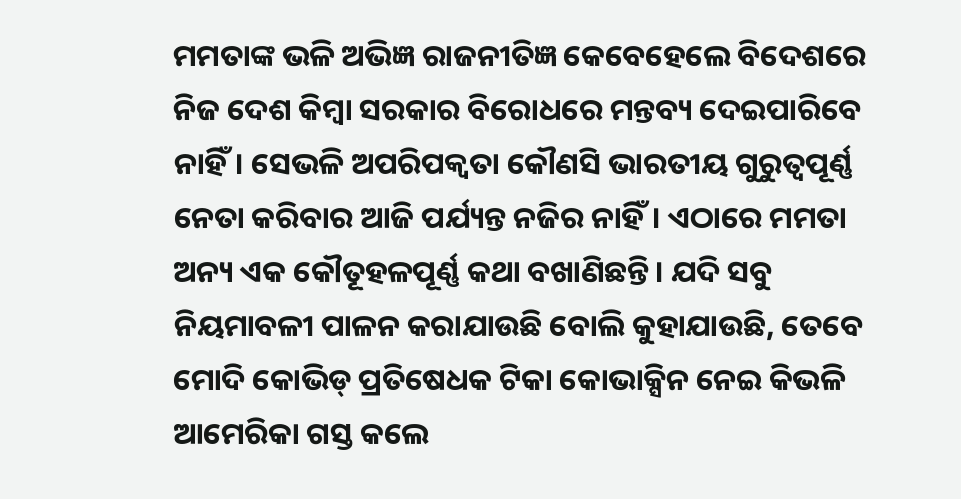ମମତାଙ୍କ ଭଳି ଅଭିଜ୍ଞ ରାଜନୀତିଜ୍ଞ କେବେହେଲେ ବିଦେଶରେ ନିଜ ଦେଶ କିମ୍ବା ସରକାର ବିରୋଧରେ ମନ୍ତବ୍ୟ ଦେଇପାରିବେ ନାହିଁ। ସେଭଳି ଅପରିପକ୍ୱତା କୌଣସି ଭାରତୀୟ ଗୁରୁତ୍ୱପୂର୍ଣ୍ଣ ନେତା କରିବାର ଆଜି ପର୍ଯ୍ୟନ୍ତ ନଜିର ନାହିଁ। ଏଠାରେ ମମତା ଅନ୍ୟ ଏକ କୌତୂହଳପୂର୍ଣ୍ଣ କଥା ବଖାଣିଛନ୍ତି। ଯଦି ସବୁ ନିୟମାବଳୀ ପାଳନ କରାଯାଉଛି ବୋଲି କୁହାଯାଉଛି, ତେବେ ମୋଦି କୋଭିଡ୍ ପ୍ରତିଷେଧକ ଟିକା କୋଭାକ୍ସିନ ନେଇ କିଭଳି ଆମେରିକା ଗସ୍ତ କଲେ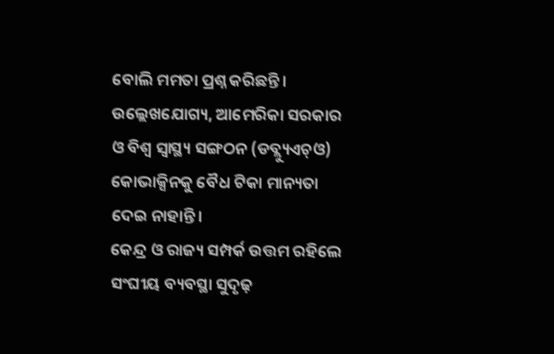ବୋଲି ମମତା ପ୍ରଶ୍ନ କରିଛନ୍ତି। ଉଲ୍ଲେଖଯୋଗ୍ୟ, ଆମେରିକା ସରକାର ଓ ବିଶ୍ୱ ସ୍ବାସ୍ଥ୍ୟ ସଙ୍ଗଠନ (ଡବ୍ଲ୍ୟୁଏଚ୍ଓ) କୋଭାକ୍ସିନକୁ ବୈଧ ଟିକା ମାନ୍ୟତା ଦେଇ ନାହାନ୍ତି।
କେନ୍ଦ୍ର ଓ ରାଜ୍ୟ ସମ୍ପର୍କ ଉତ୍ତମ ରହିଲେ ସଂଘୀୟ ବ୍ୟବସ୍ଥା ସୁଦୃଢ଼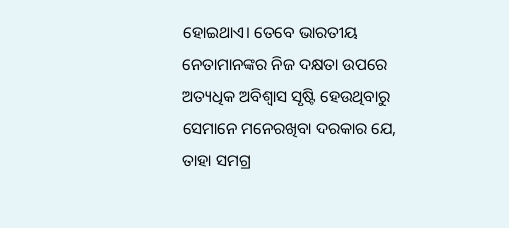ହୋଇଥାଏ। ତେବେ ଭାରତୀୟ ନେତାମାନଙ୍କର ନିଜ ଦକ୍ଷତା ଉପରେ ଅତ୍ୟଧିକ ଅବିଶ୍ୱାସ ସୃଷ୍ଟି ହେଉଥିବାରୁ ସେମାନେ ମନେରଖିବା ଦରକାର ଯେ, ତାହା ସମଗ୍ର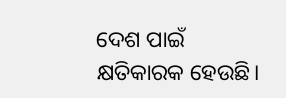ଦେଶ ପାଇଁ କ୍ଷତିକାରକ ହେଉଛି।